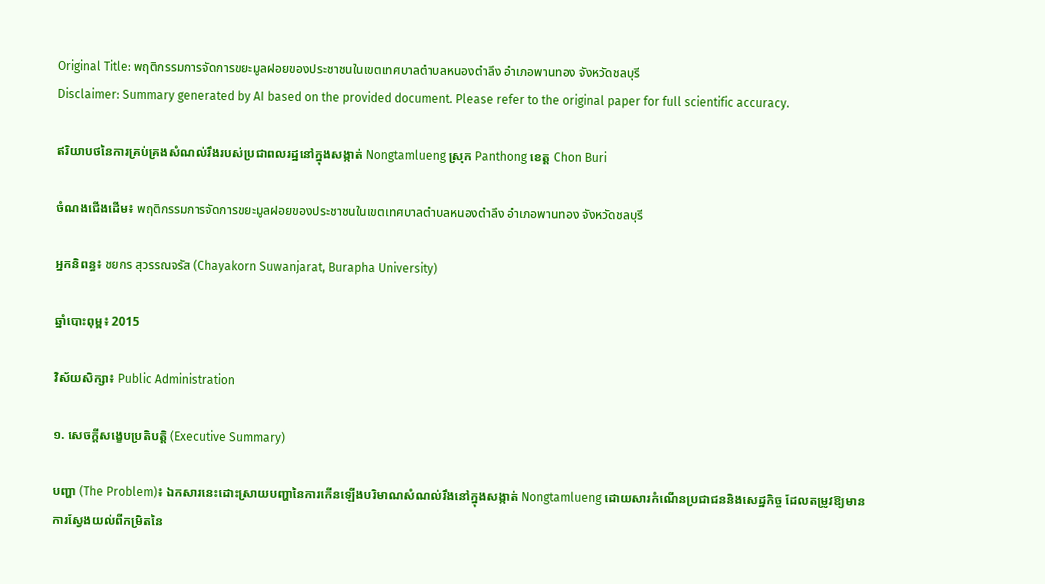Original Title: พฤติกรรมการจัดการขยะมูลฝอยของประชาชนในเขตเทศบาลตำบลหนองตำลึง อำเภอพานทอง จังหวัดชลบุรี
Disclaimer: Summary generated by AI based on the provided document. Please refer to the original paper for full scientific accuracy.

ឥរិយាបថនៃការគ្រប់គ្រងសំណល់រឹងរបស់ប្រជាពលរដ្ឋនៅក្នុងសង្កាត់ Nongtamlueng ស្រុក Panthong ខេត្ត Chon Buri

ចំណងជើងដើម៖ พฤติกรรมการจัดการขยะมูลฝอยของประชาชนในเขตเทศบาลตำบลหนองตำลึง อำเภอพานทอง จังหวัดชลบุรี

អ្នកនិពន្ធ៖ ชยกร สุวรรณจรัส (Chayakorn Suwanjarat, Burapha University)

ឆ្នាំបោះពុម្ព៖ 2015

វិស័យសិក្សា៖ Public Administration

១. សេចក្តីសង្ខេបប្រតិបត្តិ (Executive Summary)

បញ្ហា (The Problem)៖ ឯកសារនេះដោះស្រាយបញ្ហានៃការកើនឡើងបរិមាណសំណល់រឹងនៅក្នុងសង្កាត់ Nongtamlueng ដោយសារកំណើនប្រជាជននិងសេដ្ឋកិច្ច ដែលតម្រូវឱ្យមានការស្វែងយល់ពីកម្រិតនៃ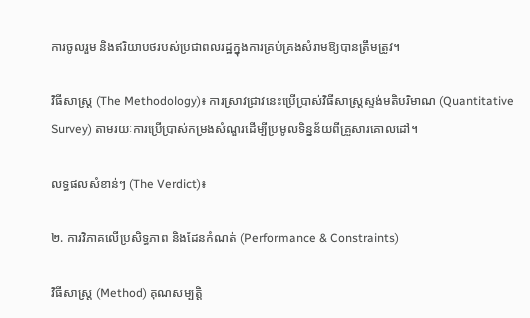ការចូលរួម និងឥរិយាបថរបស់ប្រជាពលរដ្ឋក្នុងការគ្រប់គ្រងសំរាមឱ្យបានត្រឹមត្រូវ។

វិធីសាស្ត្រ (The Methodology)៖ ការស្រាវជ្រាវនេះប្រើប្រាស់វិធីសាស្ត្រស្ទង់មតិបរិមាណ (Quantitative Survey) តាមរយៈការប្រើប្រាស់កម្រងសំណួរដើម្បីប្រមូលទិន្នន័យពីគ្រួសារគោលដៅ។

លទ្ធផលសំខាន់ៗ (The Verdict)៖

២. ការវិភាគលើប្រសិទ្ធភាព និងដែនកំណត់ (Performance & Constraints)

វិធីសាស្ត្រ (Method) គុណសម្បត្តិ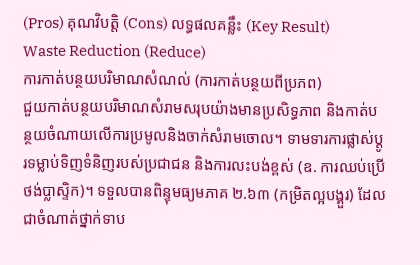(Pros) គុណវិបត្តិ (Cons) លទ្ធផលគន្លឹះ (Key Result)
Waste Reduction (Reduce)
ការកាត់បន្ថយបរិមាណសំណល់ (ការកាត់បន្ថយពីប្រភព)
ជួយកាត់បន្ថយបរិមាណសំរាមសរុបយ៉ាងមានប្រសិទ្ធភាព និងកាត់បន្ថយចំណាយលើការប្រមូលនិងចាក់សំរាមចោល។ ទាមទារការផ្លាស់ប្តូរទម្លាប់ទិញទំនិញរបស់ប្រជាជន និងការលះបង់ខ្ពស់ (ឧ. ការឈប់ប្រើថង់ប្លាស្ទិក)។ ទទួលបានពិន្ទុមធ្យមភាគ ២.៦៣ (កម្រិតល្អបង្គួរ) ដែលជាចំណាត់ថ្នាក់ទាប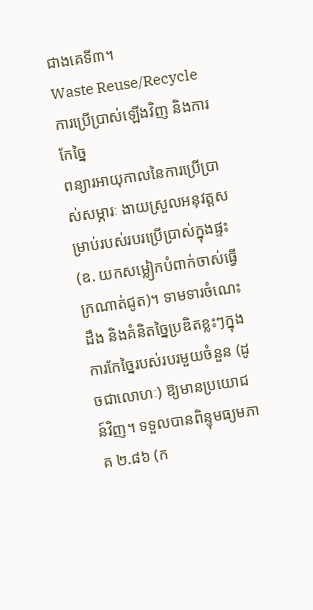ជាងគេទី៣។
Waste Reuse/Recycle
ការប្រើប្រាស់ឡើងវិញ និងការកែច្នៃ
ពន្យារអាយុកាលនៃការប្រើប្រាស់សម្ភារៈ ងាយស្រួលអនុវត្តសម្រាប់របស់របរប្រើប្រាស់ក្នុងផ្ទះ (ឧ. យកសម្លៀកបំពាក់ចាស់ធ្វើក្រណាត់ជូត)។ ទាមទារចំណេះដឹង និងគំនិតច្នៃប្រឌិតខ្លះៗក្នុងការកែច្នៃរបស់របរមួយចំនួន (ដូចជាលោហៈ) ឱ្យមានប្រយោជន៍វិញ។ ទទួលបានពិន្ទុមធ្យមភាគ ២.៨៦ (ក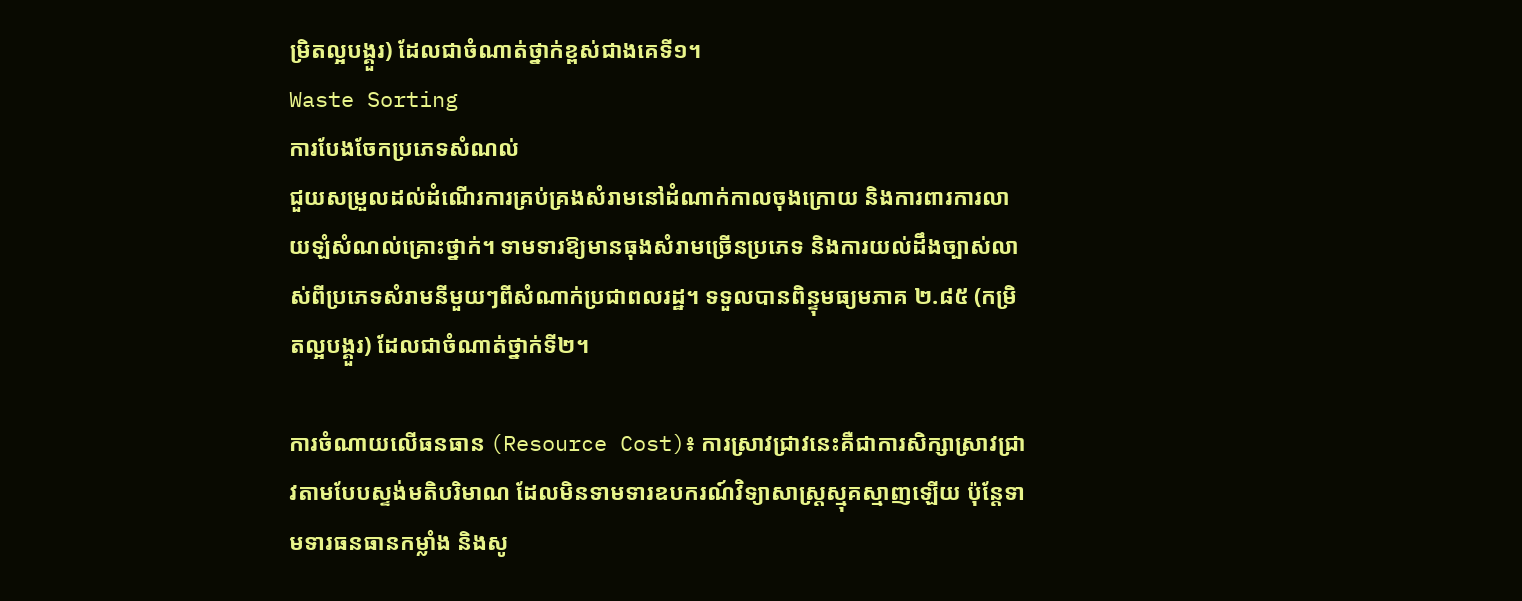ម្រិតល្អបង្គួរ) ដែលជាចំណាត់ថ្នាក់ខ្ពស់ជាងគេទី១។
Waste Sorting
ការបែងចែកប្រភេទសំណល់
ជួយសម្រួលដល់ដំណើរការគ្រប់គ្រងសំរាមនៅដំណាក់កាលចុងក្រោយ និងការពារការលាយឡំសំណល់គ្រោះថ្នាក់។ ទាមទារឱ្យមានធុងសំរាមច្រើនប្រភេទ និងការយល់ដឹងច្បាស់លាស់ពីប្រភេទសំរាមនីមួយៗពីសំណាក់ប្រជាពលរដ្ឋ។ ទទួលបានពិន្ទុមធ្យមភាគ ២.៨៥ (កម្រិតល្អបង្គួរ) ដែលជាចំណាត់ថ្នាក់ទី២។

ការចំណាយលើធនធាន (Resource Cost)៖ ការស្រាវជ្រាវនេះគឺជាការសិក្សាស្រាវជ្រាវតាមបែបស្ទង់មតិបរិមាណ ដែលមិនទាមទារឧបករណ៍វិទ្យាសាស្ត្រស្មុគស្មាញឡើយ ប៉ុន្តែទាមទារធនធានកម្លាំង និងសូ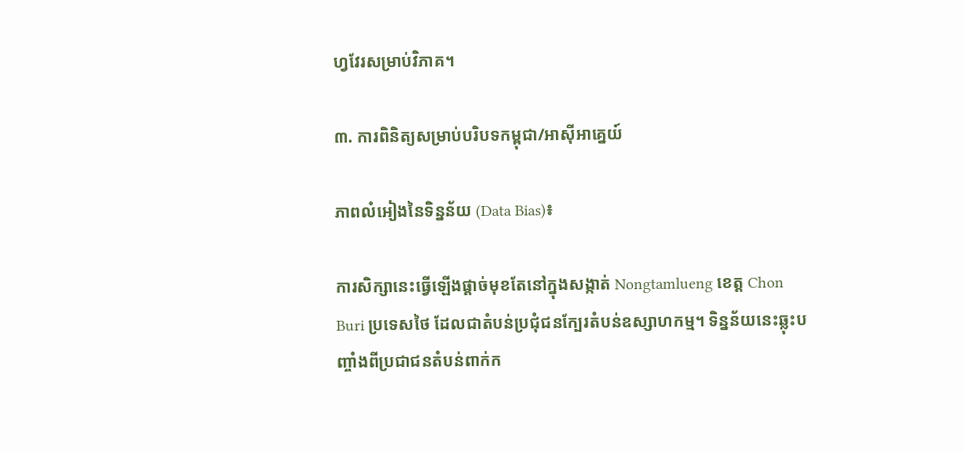ហ្វវែរសម្រាប់វិភាគ។

៣. ការពិនិត្យសម្រាប់បរិបទកម្ពុជា/អាស៊ីអាគ្នេយ៍

ភាពលំអៀងនៃទិន្នន័យ (Data Bias)៖

ការសិក្សានេះធ្វើឡើងផ្តាច់មុខតែនៅក្នុងសង្កាត់ Nongtamlueng ខេត្ត Chon Buri ប្រទេសថៃ ដែលជាតំបន់ប្រជុំជនក្បែរតំបន់ឧស្សាហកម្ម។ ទិន្នន័យនេះឆ្លុះបញ្ចាំងពីប្រជាជនតំបន់ពាក់ក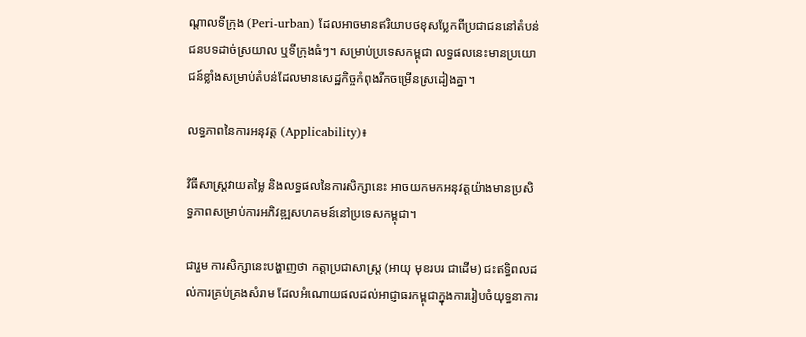ណ្តាលទីក្រុង (Peri-urban) ដែលអាចមានឥរិយាបថខុសប្លែកពីប្រជាជននៅតំបន់ជនបទដាច់ស្រយាល ឬទីក្រុងធំៗ។ សម្រាប់ប្រទេសកម្ពុជា លទ្ធផលនេះមានប្រយោជន៍ខ្លាំងសម្រាប់តំបន់ដែលមានសេដ្ឋកិច្ចកំពុងរីកចម្រើនស្រដៀងគ្នា។

លទ្ធភាពនៃការអនុវត្ត (Applicability)៖

វិធីសាស្ត្រវាយតម្លៃ និងលទ្ធផលនៃការសិក្សានេះ អាចយកមកអនុវត្តយ៉ាងមានប្រសិទ្ធភាពសម្រាប់ការអភិវឌ្ឍសហគមន៍នៅប្រទេសកម្ពុជា។

ជារួម ការសិក្សានេះបង្ហាញថា កត្តាប្រជាសាស្ត្រ (អាយុ មុខរបរ ជាដើម) ជះឥទ្ធិពលដល់ការគ្រប់គ្រងសំរាម ដែលអំណោយផលដល់អាជ្ញាធរកម្ពុជាក្នុងការរៀបចំយុទ្ធនាការ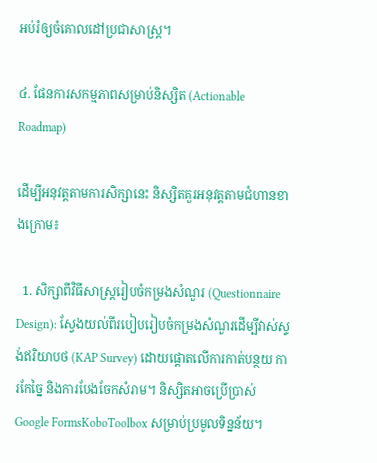អប់រំឲ្យចំគោលដៅប្រជាសាស្ត្រ។

៤. ផែនការសកម្មភាពសម្រាប់និស្សិត (Actionable Roadmap)

ដើម្បីអនុវត្តតាមការសិក្សានេះ និស្សិតគួរអនុវត្តតាមជំហានខាងក្រោម៖

  1. សិក្សាពីវិធីសាស្ត្ររៀបចំកម្រងសំណួរ (Questionnaire Design): ស្វែងយល់ពីរបៀបរៀបចំកម្រងសំណួរដើម្បីវាស់ស្ទង់ឥរិយាបថ (KAP Survey) ដោយផ្តោតលើការកាត់បន្ថយ ការកែច្នៃ និងការបែងចែកសំរាម។ និស្សិតអាចប្រើប្រាស់ Google FormsKoboToolbox សម្រាប់ប្រមូលទិន្នន័យ។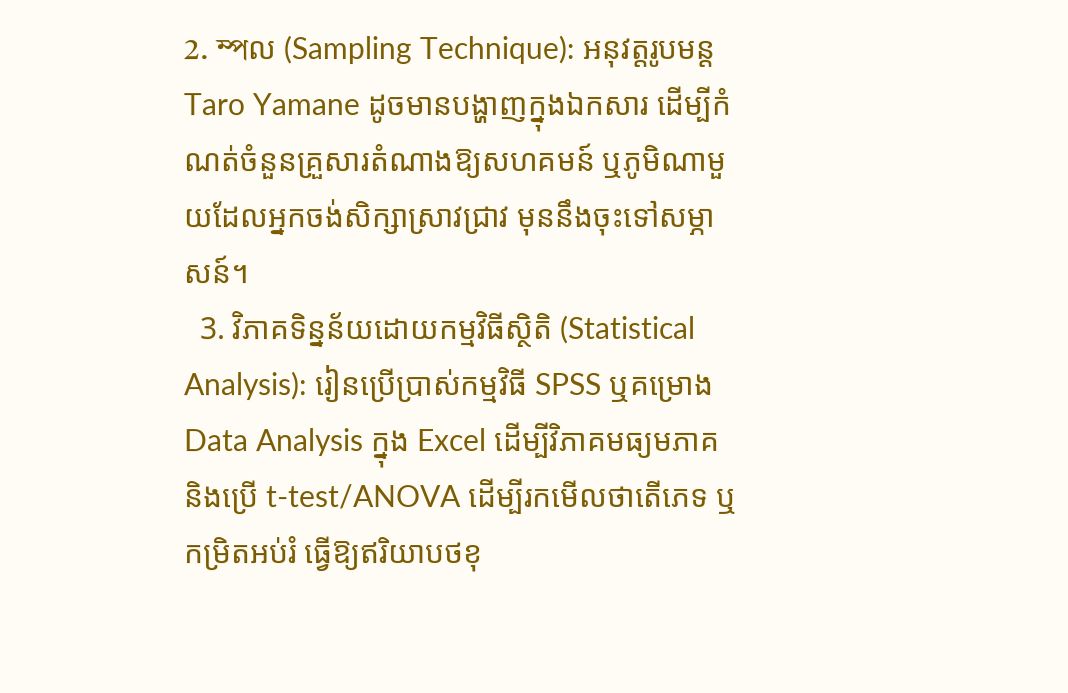2. ম্পល (Sampling Technique): អនុវត្តរូបមន្ត Taro Yamane ដូចមានបង្ហាញក្នុងឯកសារ ដើម្បីកំណត់ចំនួនគ្រួសារតំណាងឱ្យសហគមន៍ ឬភូមិណាមួយដែលអ្នកចង់សិក្សាស្រាវជ្រាវ មុននឹងចុះទៅសម្ភាសន៍។
  3. វិភាគទិន្នន័យដោយកម្មវិធីស្ថិតិ (Statistical Analysis): រៀនប្រើប្រាស់កម្មវិធី SPSS ឬគម្រោង Data Analysis ក្នុង Excel ដើម្បីវិភាគមធ្យមភាគ និងប្រើ t-test/ANOVA ដើម្បីរកមើលថាតើភេទ ឬកម្រិតអប់រំ ធ្វើឱ្យឥរិយាបថខុ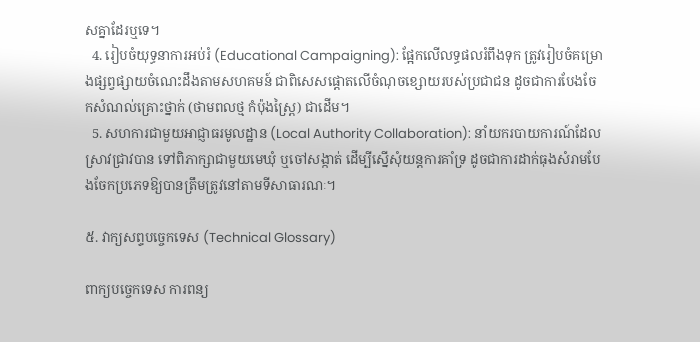សគ្នាដែរឬទេ។
  4. រៀបចំយុទ្ធនាការអប់រំ (Educational Campaigning): ផ្អែកលើលទ្ធផលរំពឹងទុក ត្រូវរៀបចំគម្រោងផ្សព្វផ្សាយចំណេះដឹងតាមសហគមន៍ ជាពិសេសផ្តោតលើចំណុចខ្សោយរបស់ប្រជាជន ដូចជាការបែងចែកសំណល់គ្រោះថ្នាក់ (ថាមពលថ្ម កំប៉ុងស្ព្រៃ) ជាដើម។
  5. សហការជាមួយអាជ្ញាធរមូលដ្ឋាន (Local Authority Collaboration): នាំយករបាយការណ៍ដែលស្រាវជ្រាវបាន ទៅពិភាក្សាជាមួយមេឃុំ ឬចៅសង្កាត់ ដើម្បីស្នើសុំយន្តការគាំទ្រ ដូចជាការដាក់ធុងសំរាមបែងចែកប្រភេទឱ្យបានត្រឹមត្រូវនៅតាមទីសាធារណៈ។

៥. វាក្យសព្ទបច្ចេកទេស (Technical Glossary)

ពាក្យបច្ចេកទេស ការពន្យ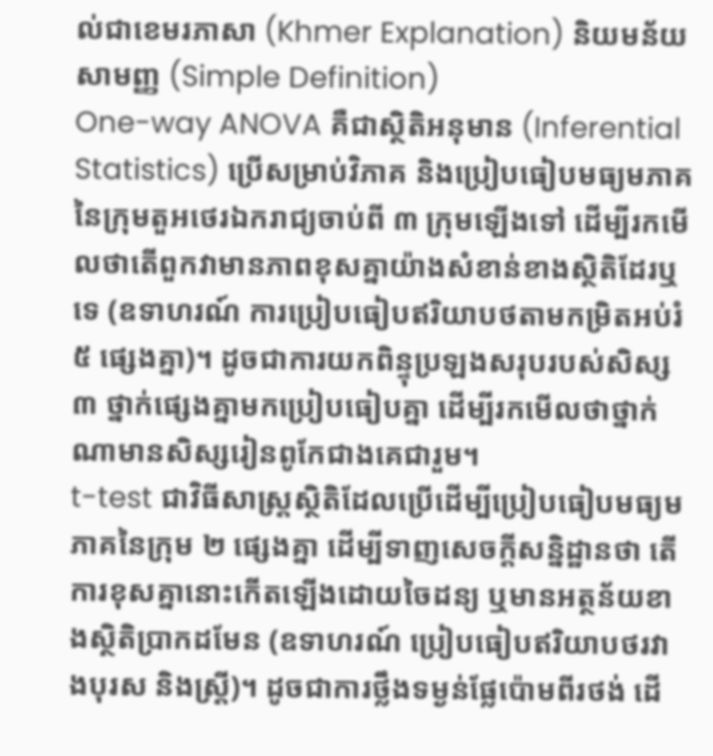ល់ជាខេមរភាសា (Khmer Explanation) និយមន័យសាមញ្ញ (Simple Definition)
One-way ANOVA គឺជាស្ថិតិអនុមាន (Inferential Statistics) ប្រើសម្រាប់វិភាគ និងប្រៀបធៀបមធ្យមភាគនៃក្រុមតួអថេរឯករាជ្យចាប់ពី ៣ ក្រុមឡើងទៅ ដើម្បីរកមើលថាតើពួកវាមានភាពខុសគ្នាយ៉ាងសំខាន់ខាងស្ថិតិដែរឬទេ (ឧទាហរណ៍ ការប្រៀបធៀបឥរិយាបថតាមកម្រិតអប់រំ ៥ ផ្សេងគ្នា)។ ដូចជាការយកពិន្ទុប្រឡងសរុបរបស់សិស្ស ៣ ថ្នាក់ផ្សេងគ្នាមកប្រៀបធៀបគ្នា ដើម្បីរកមើលថាថ្នាក់ណាមានសិស្សរៀនពូកែជាងគេជារួម។
t-test ជាវិធីសាស្ត្រស្ថិតិដែលប្រើដើម្បីប្រៀបធៀបមធ្យមភាគនៃក្រុម ២ ផ្សេងគ្នា ដើម្បីទាញសេចក្តីសន្និដ្ឋានថា តើការខុសគ្នានោះកើតឡើងដោយចៃដន្យ ឬមានអត្ថន័យខាងស្ថិតិប្រាកដមែន (ឧទាហរណ៍ ប្រៀបធៀបឥរិយាបថរវាងបុរស និងស្ត្រី)។ ដូចជាការថ្លឹងទម្ងន់ផ្លែប៉ោមពីរថង់ ដើ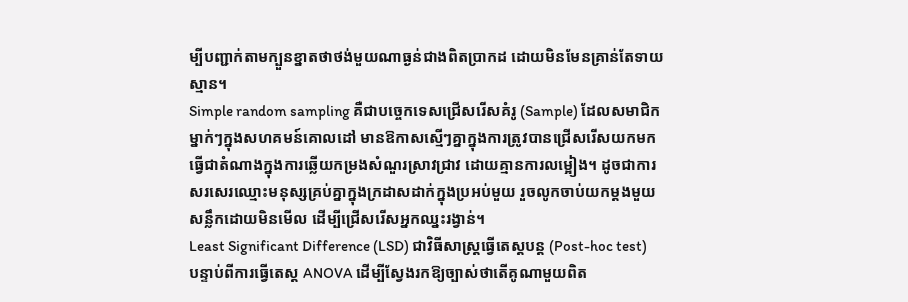ម្បីបញ្ជាក់តាមក្បួនខ្នាតថាថង់មួយណាធ្ងន់ជាងពិតប្រាកដ ដោយមិនមែនគ្រាន់តែទាយស្មាន។
Simple random sampling គឺជាបច្ចេកទេសជ្រើសរើសគំរូ (Sample) ដែលសមាជិកម្នាក់ៗក្នុងសហគមន៍គោលដៅ មានឱកាសស្មើៗគ្នាក្នុងការត្រូវបានជ្រើសរើសយកមកធ្វើជាតំណាងក្នុងការឆ្លើយកម្រងសំណួរស្រាវជ្រាវ ដោយគ្មានការលម្អៀង។ ដូចជាការសរសេរឈ្មោះមនុស្សគ្រប់គ្នាក្នុងក្រដាសដាក់ក្នុងប្រអប់មួយ រួចលូកចាប់យកម្តងមួយសន្លឹកដោយមិនមើល ដើម្បីជ្រើសរើសអ្នកឈ្នះរង្វាន់។
Least Significant Difference (LSD) ជាវិធីសាស្ត្រធ្វើតេស្តបន្ត (Post-hoc test) បន្ទាប់ពីការធ្វើតេស្ត ANOVA ដើម្បីស្វែងរកឱ្យច្បាស់ថាតើគូណាមួយពិត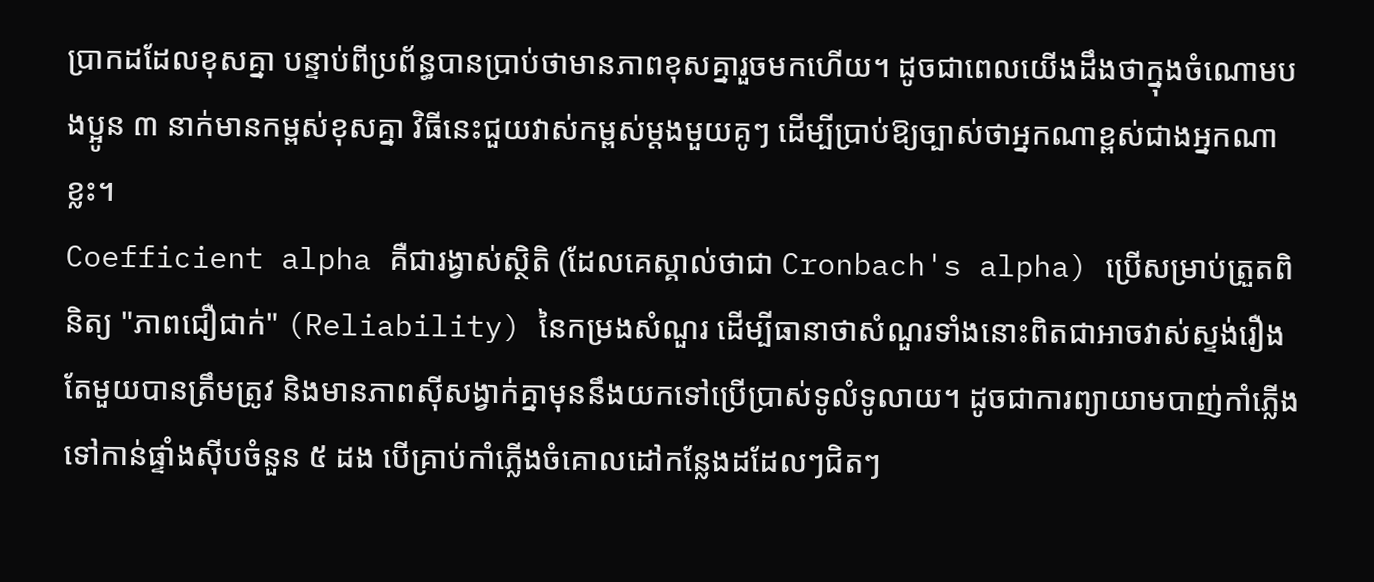ប្រាកដដែលខុសគ្នា បន្ទាប់ពីប្រព័ន្ធបានប្រាប់ថាមានភាពខុសគ្នារួចមកហើយ។ ដូចជាពេលយើងដឹងថាក្នុងចំណោមបងប្អូន ៣ នាក់មានកម្ពស់ខុសគ្នា វិធីនេះជួយវាស់កម្ពស់ម្តងមួយគូៗ ដើម្បីប្រាប់ឱ្យច្បាស់ថាអ្នកណាខ្ពស់ជាងអ្នកណាខ្លះ។
Coefficient alpha គឺជារង្វាស់ស្ថិតិ (ដែលគេស្គាល់ថាជា Cronbach's alpha) ប្រើសម្រាប់ត្រួតពិនិត្យ "ភាពជឿជាក់" (Reliability) នៃកម្រងសំណួរ ដើម្បីធានាថាសំណួរទាំងនោះពិតជាអាចវាស់ស្ទង់រឿងតែមួយបានត្រឹមត្រូវ និងមានភាពស៊ីសង្វាក់គ្នាមុននឹងយកទៅប្រើប្រាស់ទូលំទូលាយ។ ដូចជាការព្យាយាមបាញ់កាំភ្លើងទៅកាន់ផ្ទាំងស៊ីបចំនួន ៥ ដង បើគ្រាប់កាំភ្លើងចំគោលដៅកន្លែងដដែលៗជិតៗ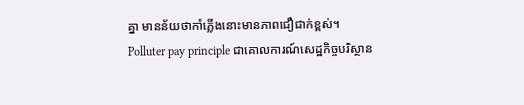គ្នា មានន័យថាកាំភ្លើងនោះមានភាពជឿជាក់ខ្ពស់។
Polluter pay principle ជាគោលការណ៍សេដ្ឋកិច្ចបរិស្ថាន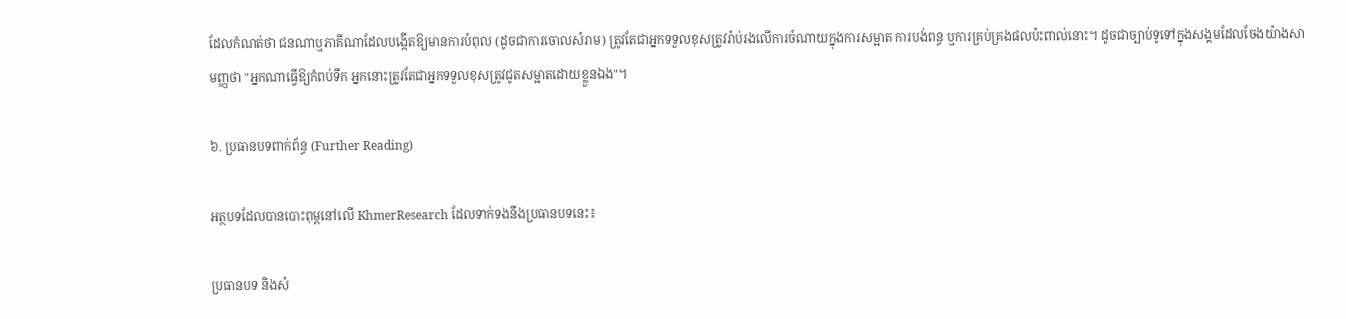ដែលកំណត់ថា ជនណាឬភាគីណាដែលបង្កើតឱ្យមានការបំពុល (ដូចជាការចោលសំរាម) ត្រូវតែជាអ្នកទទួលខុសត្រូវរ៉ាប់រងលើការចំណាយក្នុងការសម្អាត ការបង់ពន្ធ ឬការគ្រប់គ្រងផលប៉ះពាល់នោះ។ ដូចជាច្បាប់ទូទៅក្នុងសង្គមដែលចែងយ៉ាងសាមញ្ញថា "អ្នកណាធ្វើឱ្យកំពប់ទឹក អ្នកនោះត្រូវតែជាអ្នកទទួលខុសត្រូវជូតសម្អាតដោយខ្លួនឯង"។

៦. ប្រធានបទពាក់ព័ន្ធ (Further Reading)

អត្ថបទដែលបានបោះពុម្ពនៅលើ KhmerResearch ដែលទាក់ទងនឹងប្រធានបទនេះ៖

ប្រធានបទ និងសំ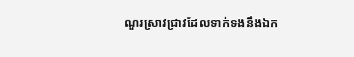ណួរស្រាវជ្រាវដែលទាក់ទងនឹងឯក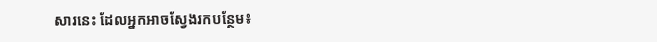សារនេះ ដែលអ្នកអាចស្វែងរកបន្ថែម៖